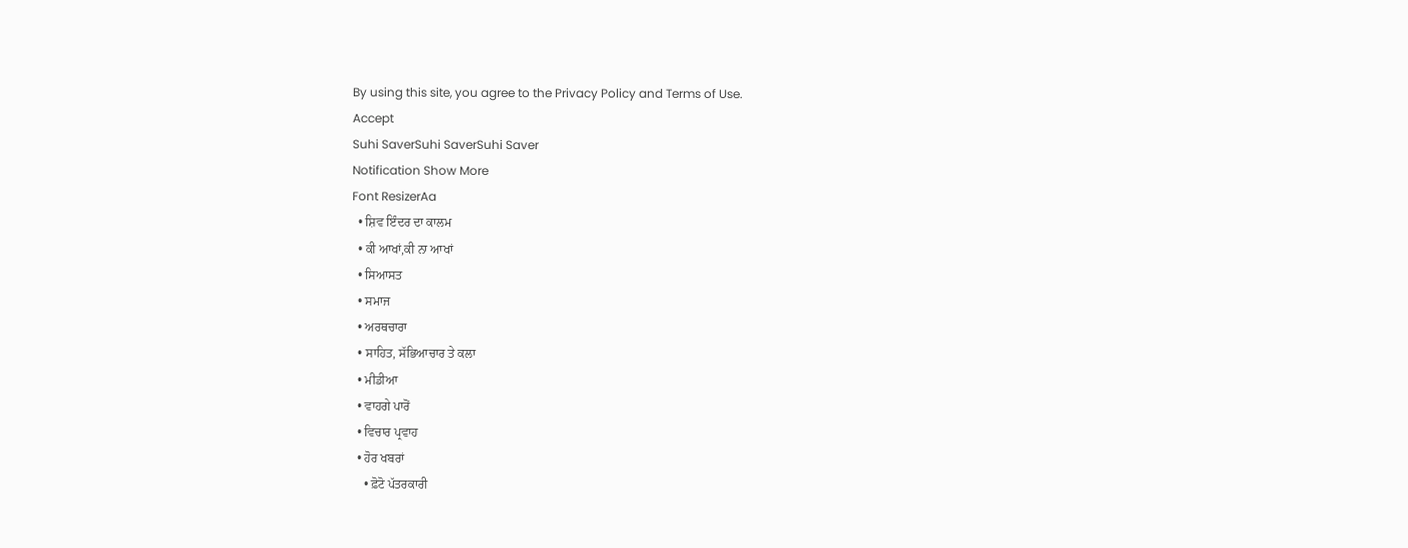By using this site, you agree to the Privacy Policy and Terms of Use.
Accept
Suhi SaverSuhi SaverSuhi Saver
Notification Show More
Font ResizerAa
  • ਸ਼ਿਵ ਇੰਦਰ ਦਾ ਕਾਲਮ
  • ਕੀ ਆਖਾਂ,ਕੀ ਨਾ ਆਖਾਂ
  • ਸਿਆਸਤ
  • ਸਮਾਜ
  • ਅਰਥਚਾਰਾ
  • ਸਾਹਿਤ, ਸੱਭਿਆਚਾਰ ਤੇ ਕਲਾ
  • ਮੀਡੀਆ
  • ਵਾਹਗੇ ਪਾਰੋਂ
  • ਵਿਚਾਰ ਪ੍ਰਵਾਹ
  • ਹੋਰ ਖਬਰਾਂ
    • ਫ਼ੋਟੋ ਪੱਤਰਕਾਰੀ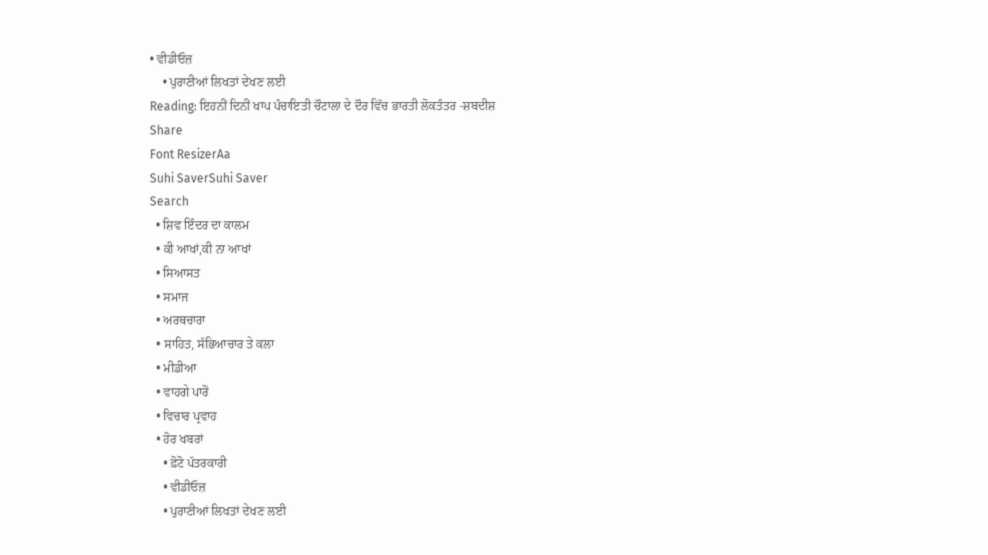• ਵੀਡੀਓਜ਼
    • ਪੁਰਾਣੀਆਂ ਲਿਖਤਾਂ ਦੇਖਣ ਲਈ
Reading: ਇਹਨੀਂ ਦਿਨੀਂ ਖਾਪ ਪੰਚਾਇਤੀ ਚੌਟਾਲਾ ਦੇ ਦੌਰ ਵਿੱਚ ਭਾਰਤੀ ਲੋਕਤੰਤਰ -ਸ਼ਬਦੀਸ਼
Share
Font ResizerAa
Suhi SaverSuhi Saver
Search
  • ਸ਼ਿਵ ਇੰਦਰ ਦਾ ਕਾਲਮ
  • ਕੀ ਆਖਾਂ,ਕੀ ਨਾ ਆਖਾਂ
  • ਸਿਆਸਤ
  • ਸਮਾਜ
  • ਅਰਥਚਾਰਾ
  • ਸਾਹਿਤ, ਸੱਭਿਆਚਾਰ ਤੇ ਕਲਾ
  • ਮੀਡੀਆ
  • ਵਾਹਗੇ ਪਾਰੋਂ
  • ਵਿਚਾਰ ਪ੍ਰਵਾਹ
  • ਹੋਰ ਖਬਰਾਂ
    • ਫ਼ੋਟੋ ਪੱਤਰਕਾਰੀ
    • ਵੀਡੀਓਜ਼
    • ਪੁਰਾਣੀਆਂ ਲਿਖਤਾਂ ਦੇਖਣ ਲਈ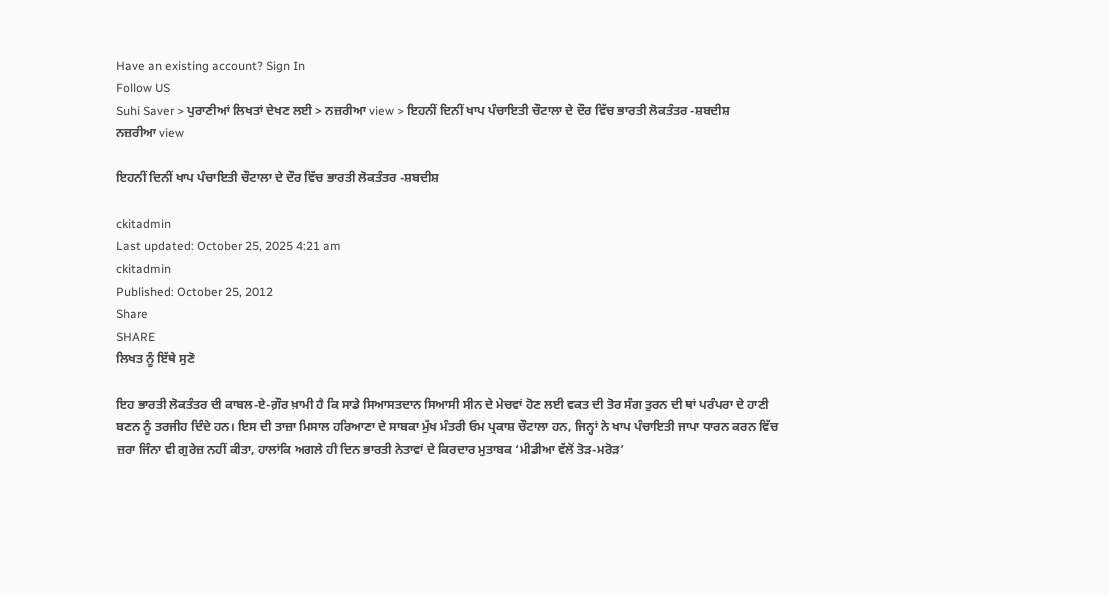Have an existing account? Sign In
Follow US
Suhi Saver > ਪੁਰਾਣੀਆਂ ਲਿਖਤਾਂ ਦੇਖਣ ਲਈ > ਨਜ਼ਰੀਆ view > ਇਹਨੀਂ ਦਿਨੀਂ ਖਾਪ ਪੰਚਾਇਤੀ ਚੌਟਾਲਾ ਦੇ ਦੌਰ ਵਿੱਚ ਭਾਰਤੀ ਲੋਕਤੰਤਰ -ਸ਼ਬਦੀਸ਼
ਨਜ਼ਰੀਆ view

ਇਹਨੀਂ ਦਿਨੀਂ ਖਾਪ ਪੰਚਾਇਤੀ ਚੌਟਾਲਾ ਦੇ ਦੌਰ ਵਿੱਚ ਭਾਰਤੀ ਲੋਕਤੰਤਰ -ਸ਼ਬਦੀਸ਼

ckitadmin
Last updated: October 25, 2025 4:21 am
ckitadmin
Published: October 25, 2012
Share
SHARE
ਲਿਖਤ ਨੂੰ ਇੱਥੇ ਸੁਣੋ

ਇਹ ਭਾਰਤੀ ਲੋਕਤੰਤਰ ਦੀ ਕਾਬਲ-ਏ-ਗ਼ੌਰ ਖ਼ਾਮੀ ਹੈ ਕਿ ਸਾਡੇ ਸਿਆਸਤਦਾਨ ਸਿਆਸੀ ਸੀਨ ਦੇ ਮੇਚਵਾਂ ਹੋਣ ਲਈ ਵਕਤ ਦੀ ਤੋਰ ਸੰਗ ਤੁਰਨ ਦੀ ਥਾਂ ਪਰੰਪਰਾ ਦੇ ਹਾਣੀ ਬਣਨ ਨੂੰ ਤਰਜੀਹ ਦਿੰਦੇ ਹਨ। ਇਸ ਦੀ ਤਾਜ਼ਾ ਮਿਸਾਲ ਹਰਿਆਣਾ ਦੇ ਸਾਬਕਾ ਮੁੱਖ ਮੰਤਰੀ ਓਮ ਪ੍ਰਕਾਸ਼ ਚੌਟਾਲਾ ਹਨ, ਜਿਨ੍ਹਾਂ ਨੇ ਖਾਪ ਪੰਚਾਇਤੀ ਜਾਪਾ ਧਾਰਨ ਕਰਨ ਵਿੱਚ ਜ਼ਰਾ ਜਿੰਨਾ ਵੀ ਗੁਰੇਜ਼ ਨਹੀਂ ਕੀਤਾ, ਹਾਲਾਂਕਿ ਅਗਲੇ ਹੀ ਦਿਨ ਭਾਰਤੀ ਨੇਤਾਵਾਂ ਦੇ ਕਿਰਦਾਰ ਮੁਤਾਬਕ ‘ਮੀਡੀਆ ਵੱਲੋਂ ਤੋੜ-ਮਰੋੜ’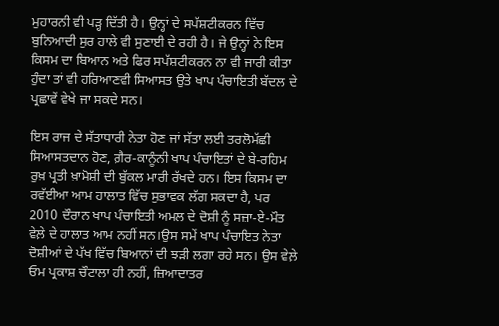ਮੁਹਾਰਨੀ ਵੀ ਪੜ੍ਹ ਦਿੱਤੀ ਹੈ। ਉਨ੍ਹਾਂ ਦੇ ਸਪੱਸ਼ਟੀਕਰਨ ਵਿੱਚ ਬੁਨਿਆਦੀ ਸੁਰ ਹਾਲੇ ਵੀ ਸੁਣਾਈ ਦੇ ਰਹੀ ਹੈ। ਜੇ ਉਨ੍ਹਾਂ ਨੇ ਇਸ ਕਿਸਮ ਦਾ ਬਿਆਨ ਅਤੇ ਫਿਰ ਸਪੱਸ਼ਟੀਕਰਨ ਨਾ ਵੀ ਜਾਰੀ ਕੀਤਾ ਹੁੰਦਾ ਤਾਂ ਵੀ ਹਰਿਆਣਵੀ ਸਿਆਸਤ ਉਤੇ ਖਾਪ ਪੰਚਾਇਤੀ ਬੱਦਲ ਦੇ ਪ੍ਰਛਾਵੇਂ ਵੇਖੇ ਜਾ ਸਕਦੇ ਸਨ।

ਇਸ ਰਾਜ ਦੇ ਸੱਤਾਧਾਰੀ ਨੇਤਾ ਹੋਣ ਜਾਂ ਸੱਤਾ ਲਈ ਤਰਲੋਮੱਛੀ ਸਿਆਸਤਦਾਨ ਹੋਣ, ਗ਼ੈਰ-ਕਾਨੂੰਨੀ ਖਾਪ ਪੰਚਾਇਤਾਂ ਦੇ ਬੇ-ਰਹਿਮ ਰੁਖ਼ ਪ੍ਰਤੀ ਖ਼ਾਮੋਸ਼ੀ ਦੀ ਬੁੱਕਲ ਮਾਰੀ ਰੱਖਦੇ ਹਨ। ਇਸ ਕਿਸਮ ਦਾ ਰਵੱਈਆ ਆਮ ਹਾਲਾਤ ਵਿੱਚ ਸੁਭਾਵਕ ਲੱਗ ਸਕਦਾ ਹੈ, ਪਰ 2010 ਦੌਰਾਨ ਖਾਪ ਪੰਚਾਇਤੀ ਅਮਲ ਦੇ ਦੋਸ਼ੀ ਨੂੰ ਸਜ਼ਾ-ਏ-ਮੌਤ ਵੇਲ਼ੇ ਦੇ ਹਾਲਾਤ ਆਮ ਨਹੀਂ ਸਨ।ਉਸ ਸਮੇਂ ਖਾਪ ਪੰਚਾਇਤ ਨੇਤਾ ਦੋਸ਼ੀਆਂ ਦੇ ਪੱਖ ਵਿੱਚ ਬਿਆਨਾਂ ਦੀ ਝੜੀ ਲਗਾ ਰਹੇ ਸਨ। ਉਸ ਵੇਲ਼ੇ ਓਮ ਪ੍ਰਕਾਸ਼ ਚੌਟਾਲਾ ਹੀ ਨਹੀਂ, ਜ਼ਿਆਦਾਤਰ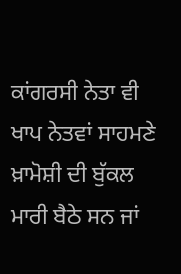ਕਾਂਗਰਸੀ ਨੇਤਾ ਵੀ ਖਾਪ ਨੇਤਵਾਂ ਸਾਹਮਣੇ ਖ਼ਾਮੋਸ਼ੀ ਦੀ ਬੁੱਕਲ ਮਾਰੀ ਬੈਠੇ ਸਨ ਜਾਂ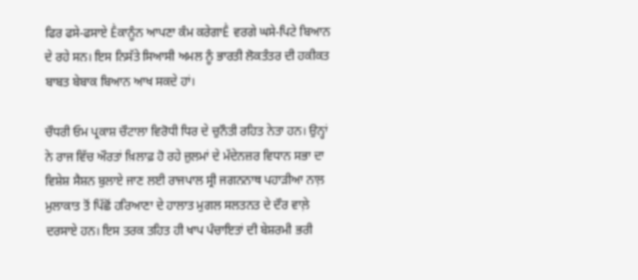ਫਿਰ ਫਸੇ-ਫਸਾਏ Ḕਕਾਨੂੰਨ ਆਪਣਾ ਕੰਮ ਕਰੇਗਾḔ ਵਰਗੇ ਘਸੇ-ਪਿਟੇ ਬਿਆਨ ਦੇ ਰਹੇ ਸਨ। ਇਸ ਨਿਸੱਤੇ ਸਿਆਸੀ ਅਮਲ ਨੂੰ ਭਾਰਤੀ ਲੋਕਤੰਤਰ ਦੀ ਹਕੀਕਤ ਬਾਬਤ ਬੇਬਾਕ ਬਿਆਨ ਆਖ ਸਕਦੇ ਹਾਂ।

ਚੌਧਰੀ ਓਮ ਪ੍ਰਕਾਸ਼ ਚੌਟਾਲਾ ਵਿਰੋਧੀ ਧਿਰ ਦੇ ਚੁਨੌਤੀ ਰਹਿਤ ਨੇਤਾ ਹਨ। ਉਨ੍ਹਾਂ ਨੇ ਰਾਜ ਵਿੱਚ ਔਰਤਾਂ ਖ਼ਿਲਾਫ਼ ਹੋ ਰਹੇ ਜ਼ੁਲਮਾਂ ਦੇ ਮੱਦੇਨਜ਼ਰ ਵਿਧਾਨ ਸਭਾ ਦਾ ਵਿਸ਼ੇਸ਼ ਸੈਸ਼ਨ ਬੁਲਾਏ ਜਾਣ ਲਈ ਰਾਜਪਾਲ ਸ੍ਰੀ ਜਗਨਨਾਥ ਪਹਾੜੀਆ ਨਾਲ਼ ਮੁਲਾਕਾਤ ਤੋਂ ਪਿੱਛੋਂ ਹਰਿਆਣਾ ਦੇ ਹਾਲਾਤ ਮੁਗਲ ਸਲਤਨਤ ਦੇ ਦੌਰ ਵਾਲ਼ੇ ਦਰਸਾਏ ਹਨ। ਇਸ ਤਰਕ ਤਹਿਤ ਹੀ ਖਾਪ ਪੰਚਾਇਤਾਂ ਦੀ ਬੇਸ਼ਰਮੀ ਭਰੀ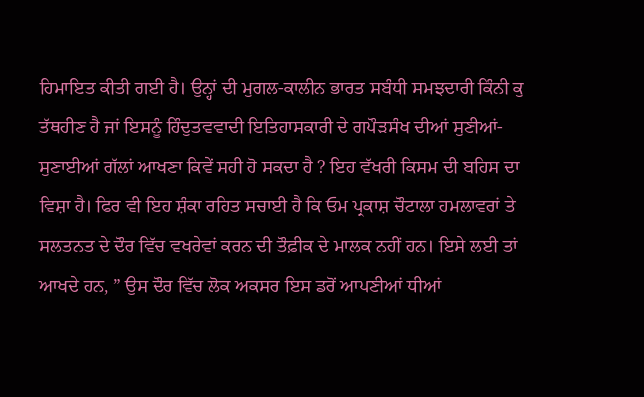ਹਿਮਾਇਤ ਕੀਤੀ ਗਈ ਹੈ। ਉਨ੍ਹਾਂ ਦੀ ਮੁਗਲ-ਕਾਲੀਨ ਭਾਰਤ ਸਬੰਧੀ ਸਮਝਦਾਰੀ ਕਿੰਨੀ ਕੁ ਤੱਥਹੀਣ ਹੈ ਜਾਂ ਇਸਨੂੰ ਹਿੰਦੁਤਵਵਾਦੀ ਇਤਿਹਾਸਕਾਰੀ ਦੇ ਗਪੌੜਸੰਖ ਦੀਆਂ ਸੁਣੀਆਂ-ਸੁਣਾਈਆਂ ਗੱਲਾਂ ਆਖਣਾ ਕਿਵੇਂ ਸਹੀ ਹੋ ਸਕਦਾ ਹੈ ? ਇਹ ਵੱਖਰੀ ਕਿਸਮ ਦੀ ਬਹਿਸ ਦਾ ਵਿਸ਼ਾ ਹੈ। ਫਿਰ ਵੀ ਇਹ ਸ਼ੰਕਾ ਰਹਿਤ ਸਚਾਈ ਹੈ ਕਿ ਓਮ ਪ੍ਰਕਾਸ਼ ਚੌਟਾਲਾ ਹਮਲਾਵਰਾਂ ਤੇ ਸਲਤਨਤ ਦੇ ਦੌਰ ਵਿੱਚ ਵਖਰੇਵਾਂ ਕਰਨ ਦੀ ਤੌਫ਼ੀਕ ਦੇ ਮਾਲਕ ਨਹੀਂ ਹਨ। ਇਸੇ ਲਈ ਤਾਂ ਆਖਦੇ ਹਨ, ” ਉਸ ਦੌਰ ਵਿੱਚ ਲੋਕ ਅਕਸਰ ਇਸ ਡਰੋਂ ਆਪਣੀਆਂ ਧੀਆਂ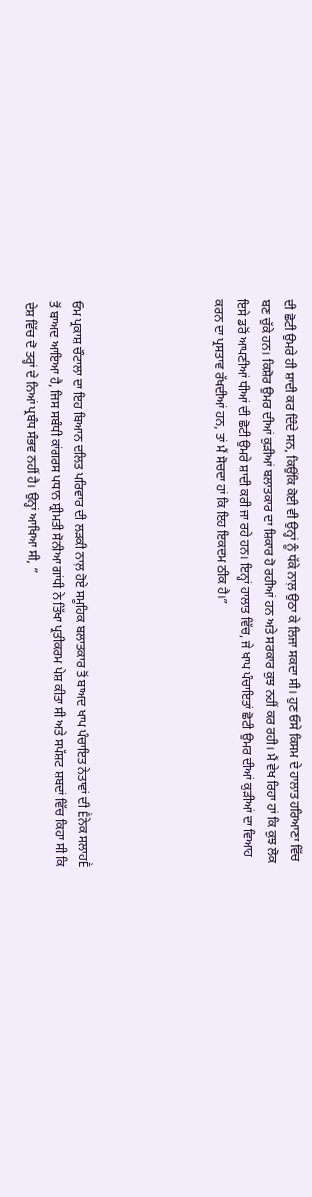ਦੀ ਛੋਟੀ ਉਮਰੇ ਹੀ ਸ਼ਾਦੀ ਕਰ ਦਿੰਦੇ ਸਨ, ਕਿਉਂਕਿ ਕੋਈ ਵੀ ਉਨ੍ਹਾਂ ਨੂੰ ਧੱਕੇ ਨਾਲ਼ ਉਠਾ ਕੇ ਲਿਜਾ ਸਕਦਾ ਸੀ। ਹੁਣ ਓਸੇ ਕਿਸਮ ਦੇ ਹਾਲਾਤ ਹਰਿਆਣਾ ਵਿੱਚ ਬਣ ਚੁੱਕੇ ਹਨ। ਕਿਸ਼ੋਰ ਉਮਰ ਦੀਆਂ ਕੁੜੀਆਂ ਬਲਾਤਕਾਰ ਦਾ ਸ਼ਿਕਾਰ ਹੋ ਰਹੀਆਂ ਹਨ ਅਤੇ ਸਰਕਾਰ ਕੁਝ ਨਹੀਂ ਕਰ ਰਹੀ। ਮੈਂ ਵੇਖ ਰਿਹਾ ਹਾਂ ਕਿ ਕੁਝ ਲੋਕ ਇਸੇ ਡਰੋਂ ਆਪਣੀਆਂ ਧੀਆਂ ਦੀ ਛੋਟੀ ਉਮਰੇ ਸ਼ਾਦੀ ਕਰੀ ਜਾ ਰਹੇ ਹਨ। ਇਨ੍ਹਾਂ ਹਾਲਾਤ ਵਿੱਚ, ਜੇ ਖਾਪ ਪੰਚਾਇਤਾਂ ਛੋਟੀ ਉਮਰ ਦੀਆਂ ਕੁੜੀਆਂ ਦਾ ਵਿਆਹ ਕਰਨ ਦਾ ਪ੍ਰਸਤਾਵ ਰੱਖਦੀਆਂ ਹਨ, ਤਾਂ ਮੈਂ ਸੋਚਦਾ ਹਾਂ ਕਿ ਇਹ ਇਕਦਮ ਠੀਕ ਹੈ।”





ਓਮ ਪ੍ਰਕਾਸ਼ ਚੌਟਾਲਾ ਦਾ ਇਹ ਬਿਆਨ ਦਲਿਤ ਪਰਿਵਾਰ ਦੀ ਲੜਕੀ ਨਾਲ਼ ਹੋਏ ਸਮੂਹਿਕ ਬਲਾਤਕਾਰ ਤੋਂ ਬਾਅਦ ਖਾਪ ਪੰਚਾਇਤ ਨੇਤਾਵਾਂ ਦੀ Ḕਨੇਕ ਸਲਾਹḔ ਤੋਂ ਬਾਅਦ ਆਇਆ ਹੈ, ਜਿਸ ਸਬੰਧੀ ਕਾਂਗਰਸ ਪਧਾਨ ਸ਼੍ਰੀਮਤੀ ਸੋਨੀਆ ਗਾਂਧੀ ਨੇ ਤਿੱਖਾ ਪ੍ਰਤੀਕਰਮ ਪੇਸ਼ ਕੀਤਾ ਸੀ ਅਤੇ ਸਪੱਸ਼ਟ ਸ਼ਬਦਾਂ ਵਿੱਚ ਕਿਹਾ ਸੀ ਕਿ ਦੇਸ਼ ਵਿੱਚ ਦੋ ਤਰ੍ਹਾਂ ਦੇ ਨਿਆਂ ਪ੍ਰਬੰਧ ਸੰਭਵ ਨਹੀਂ ਹੈ। ਉਨ੍ਹਾਂ ਆਖਿਆ ਸੀ, ”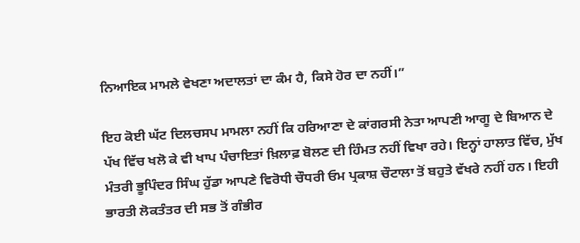ਨਿਆਇਕ ਮਾਮਲੇ ਵੇਖਣਾ ਅਦਾਲਤਾਂ ਦਾ ਕੰਮ ਹੈ, ਕਿਸੇ ਹੋਰ ਦਾ ਨਹੀਂ।”

ਇਹ ਕੋਈ ਘੱਟ ਦਿਲਚਸਪ ਮਾਮਲਾ ਨਹੀਂ ਕਿ ਹਰਿਆਣਾ ਦੇ ਕਾਂਗਰਸੀ ਨੇਤਾ ਆਪਣੀ ਆਗੂ ਦੇ ਬਿਆਨ ਦੇ ਪੱਖ ਵਿੱਚ ਖਲੋ ਕੇ ਵੀ ਖਾਪ ਪੰਚਾਇਤਾਂ ਖ਼ਿਲਾਫ਼ ਬੋਲਣ ਦੀ ਹਿੰਮਤ ਨਹੀਂ ਵਿਖਾ ਰਹੇ। ਇਨ੍ਹਾਂ ਹਾਲਾਤ ਵਿੱਚ, ਮੁੱਖ ਮੰਤਰੀ ਭੂਪਿੰਦਰ ਸਿੰਘ ਹੁੱਡਾ ਆਪਣੇ ਵਿਰੋਧੀ ਚੌਧਰੀ ਓਮ ਪ੍ਰਕਾਸ਼ ਚੌਟਾਲਾ ਤੋਂ ਬਹੁਤੇ ਵੱਖਰੇ ਨਹੀਂ ਹਨ। ਇਹੀ ਭਾਰਤੀ ਲੋਕਤੰਤਰ ਦੀ ਸਭ ਤੋਂ ਗੰਭੀਰ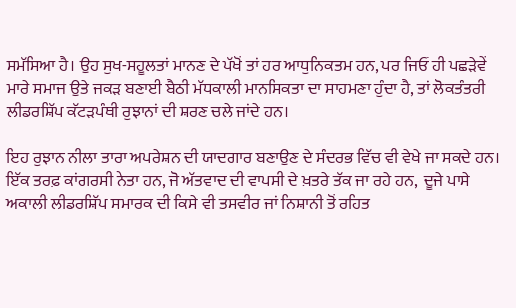ਸਮੱਸਿਆ ਹੈ। ਉਹ ਸੁਖ-ਸਹੂਲਤਾਂ ਮਾਨਣ ਦੇ ਪੱਖੋਂ ਤਾਂ ਹਰ ਆਧੁਨਿਕਤਮ ਹਨ, ਪਰ ਜਿਓਂ ਹੀ ਪਛੜੇਵੇਂ ਮਾਰੇ ਸਮਾਜ ਉਤੇ ਜਕੜ ਬਣਾਈ ਬੈਠੀ ਮੱਧਕਾਲੀ ਮਾਨਸਿਕਤਾ ਦਾ ਸਾਹਮਣਾ ਹੁੰਦਾ ਹੈ, ਤਾਂ ਲੋਕਤੰਤਰੀ ਲੀਡਰਸ਼ਿੱਪ ਕੱਟੜਪੰਥੀ ਰੁਝਾਨਾਂ ਦੀ ਸ਼ਰਣ ਚਲੇ ਜਾਂਦੇ ਹਨ।

ਇਹ ਰੁਝਾਨ ਨੀਲਾ ਤਾਰਾ ਅਪਰੇਸ਼ਨ ਦੀ ਯਾਦਗਾਰ ਬਣਾਉਣ ਦੇ ਸੰਦਰਭ ਵਿੱਚ ਵੀ ਵੇਖੇ ਜਾ ਸਕਦੇ ਹਨ। ਇੱਕ ਤਰਫ਼ ਕਾਂਗਰਸੀ ਨੇਤਾ ਹਨ, ਜੋ ਅੱਤਵਾਦ ਦੀ ਵਾਪਸੀ ਦੇ ਖ਼ਤਰੇ ਤੱਕ ਜਾ ਰਹੇ ਹਨ,  ਦੂਜੇ ਪਾਸੇ ਅਕਾਲੀ ਲੀਡਰਸ਼ਿੱਪ ਸਮਾਰਕ ਦੀ ਕਿਸੇ ਵੀ ਤਸਵੀਰ ਜਾਂ ਨਿਸ਼ਾਨੀ ਤੋਂ ਰਹਿਤ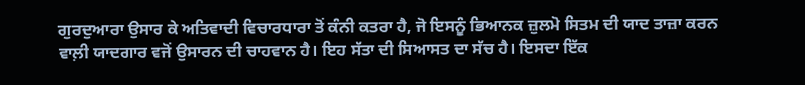ਗੁਰਦੁਆਰਾ ਉਸਾਰ ਕੇ ਅਤਿਵਾਦੀ ਵਿਚਾਰਧਾਰਾ ਤੋਂ ਕੰਨੀ ਕਤਰਾ ਹੈ, ਜੋ ਇਸਨੂੰ ਭਿਆਨਕ ਜ਼ੁਲਮੋ ਸਿਤਮ ਦੀ ਯਾਦ ਤਾਜ਼ਾ ਕਰਨ ਵਾਲ਼ੀ ਯਾਦਗਾਰ ਵਜੋਂ ਉਸਾਰਨ ਦੀ ਚਾਹਵਾਨ ਹੈ। ਇਹ ਸੱਤਾ ਦੀ ਸਿਆਸਤ ਦਾ ਸੱਚ ਹੈ। ਇਸਦਾ ਇੱਕ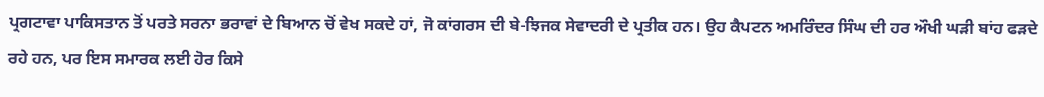ਪ੍ਰਗਟਾਵਾ ਪਾਕਿਸਤਾਨ ਤੋਂ ਪਰਤੇ ਸਰਨਾ ਭਰਾਵਾਂ ਦੇ ਬਿਆਨ ਚੋਂ ਵੇਖ ਸਕਦੇ ਹਾਂ, ਜੋ ਕਾਂਗਰਸ ਦੀ ਬੇ-ਝਿਜਕ ਸੇਵਾਦਰੀ ਦੇ ਪ੍ਰਤੀਕ ਹਨ। ਉਹ ਕੈਪਟਨ ਅਮਰਿੰਦਰ ਸਿੰਘ ਦੀ ਹਰ ਔਖੀ ਘੜੀ ਬਾਂਹ ਫੜਦੇ ਰਹੇ ਹਨ, ਪਰ ਇਸ ਸਮਾਰਕ ਲਈ ਹੋਰ ਕਿਸੇ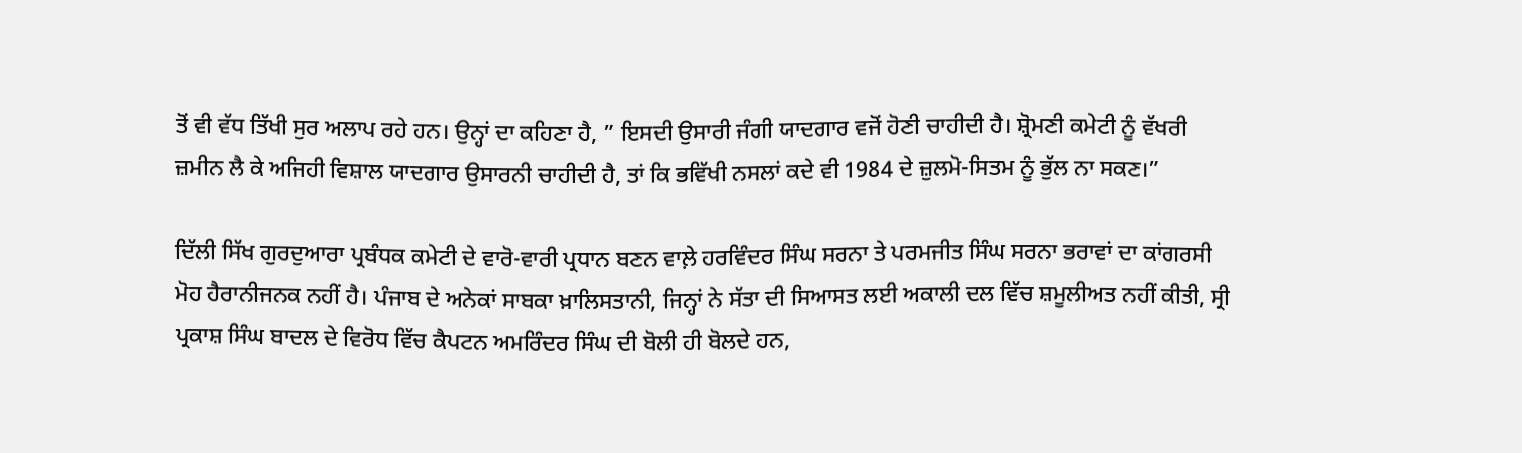ਤੋਂ ਵੀ ਵੱਧ ਤਿੱਖੀ ਸੁਰ ਅਲਾਪ ਰਹੇ ਹਨ। ਉਨ੍ਹਾਂ ਦਾ ਕਹਿਣਾ ਹੈ, ” ਇਸਦੀ ਉਸਾਰੀ ਜੰਗੀ ਯਾਦਗਾਰ ਵਜੋਂ ਹੋਣੀ ਚਾਹੀਦੀ ਹੈ। ਸ਼੍ਰੋਮਣੀ ਕਮੇਟੀ ਨੂੰ ਵੱਖਰੀ ਜ਼ਮੀਨ ਲੈ ਕੇ ਅਜਿਹੀ ਵਿਸ਼ਾਲ ਯਾਦਗਾਰ ਉਸਾਰਨੀ ਚਾਹੀਦੀ ਹੈ, ਤਾਂ ਕਿ ਭਵਿੱਖੀ ਨਸਲਾਂ ਕਦੇ ਵੀ 1984 ਦੇ ਜ਼ੁਲਮੋ-ਸਿਤਮ ਨੂੰ ਭੁੱਲ ਨਾ ਸਕਣ।”

ਦਿੱਲੀ ਸਿੱਖ ਗੁਰਦੁਆਰਾ ਪ੍ਰਬੰਧਕ ਕਮੇਟੀ ਦੇ ਵਾਰੋ-ਵਾਰੀ ਪ੍ਰਧਾਨ ਬਣਨ ਵਾਲ਼ੇ ਹਰਵਿੰਦਰ ਸਿੰਘ ਸਰਨਾ ਤੇ ਪਰਮਜੀਤ ਸਿੰਘ ਸਰਨਾ ਭਰਾਵਾਂ ਦਾ ਕਾਂਗਰਸੀ ਮੋਹ ਹੈਰਾਨੀਜਨਕ ਨਹੀਂ ਹੈ। ਪੰਜਾਬ ਦੇ ਅਨੇਕਾਂ ਸਾਬਕਾ ਖ਼ਾਲਿਸਤਾਨੀ, ਜਿਨ੍ਹਾਂ ਨੇ ਸੱਤਾ ਦੀ ਸਿਆਸਤ ਲਈ ਅਕਾਲੀ ਦਲ ਵਿੱਚ ਸ਼ਮੂਲੀਅਤ ਨਹੀਂ ਕੀਤੀ, ਸ੍ਰੀ ਪ੍ਰਕਾਸ਼ ਸਿੰਘ ਬਾਦਲ ਦੇ ਵਿਰੋਧ ਵਿੱਚ ਕੈਪਟਨ ਅਮਰਿੰਦਰ ਸਿੰਘ ਦੀ ਬੋਲੀ ਹੀ ਬੋਲਦੇ ਹਨ,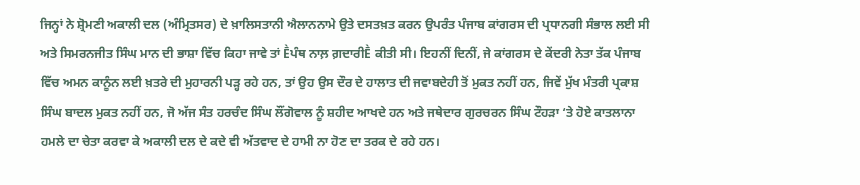ਜਿਨ੍ਹਾਂ ਨੇ ਸ਼੍ਰੋਮਣੀ ਅਕਾਲੀ ਦਲ (ਅੰਮ੍ਰਿਤਸਰ) ਦੇ ਖ਼ਾਲਿਸਤਾਨੀ ਐਲਾਨਨਾਮੇ ਉਤੇ ਦਸਤਖ਼ਤ ਕਰਨ ਉਪਰੰਤ ਪੰਜਾਬ ਕਾਂਗਰਸ ਦੀ ਪ੍ਰਧਾਨਗੀ ਸੰਭਾਲ ਲਈ ਸੀ ਅਤੇ ਸਿਮਰਨਜੀਤ ਸਿੰਘ ਮਾਨ ਦੀ ਭਾਸ਼ਾ ਵਿੱਚ ਕਿਹਾ ਜਾਵੇ ਤਾਂ Ḕਪੰਥ ਨਾਲ਼ ਗ਼ਦਾਰੀḔ ਕੀਤੀ ਸੀ। ਇਹਨੀਂ ਦਿਨੀਂ, ਜੇ ਕਾਂਗਰਸ ਦੇ ਕੇਂਦਰੀ ਨੇਤਾ ਤੱਕ ਪੰਜਾਬ ਵਿੱਚ ਅਮਨ ਕਾਨੂੰਨ ਲਈ ਖ਼ਤਰੇ ਦੀ ਮੁਹਾਰਨੀ ਪੜ੍ਹ ਰਹੇ ਹਨ, ਤਾਂ ਉਹ ਉਸ ਦੌਰ ਦੇ ਹਾਲਾਤ ਦੀ ਜਵਾਬਦੇਹੀ ਤੋਂ ਮੁਕਤ ਨਹੀਂ ਹਨ, ਜਿਵੇਂ ਮੁੱਖ ਮੰਤਰੀ ਪ੍ਰਕਾਸ਼ ਸਿੰਘ ਬਾਦਲ ਮੁਕਤ ਨਹੀਂ ਹਨ, ਜੋ ਅੱਜ ਸੰਤ ਹਰਚੰਦ ਸਿੰਘ ਲੌਂਗੋਵਾਲ ਨੂੰ ਸ਼ਹੀਦ ਆਖਦੇ ਹਨ ਅਤੇ ਜਥੇਦਾਰ ਗੁਰਚਰਨ ਸਿੰਘ ਟੌਹੜਾ ‘ਤੇ ਹੋਏ ਕਾਤਲਾਨਾ ਹਮਲੇ ਦਾ ਚੇਤਾ ਕਰਵਾ ਕੇ ਅਕਾਲੀ ਦਲ ਦੇ ਕਦੇ ਵੀ ਅੱਤਵਾਦ ਦੇ ਹਾਮੀ ਨਾ ਹੋਣ ਦਾ ਤਰਕ ਦੇ ਰਹੇ ਹਨ।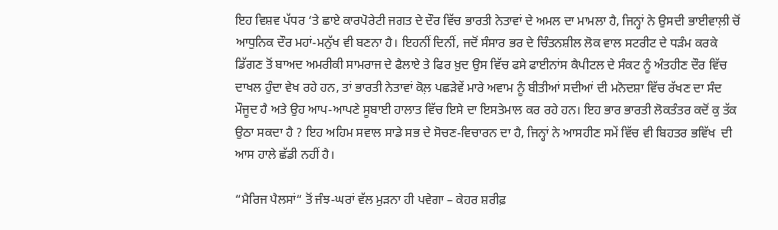ਇਹ ਵਿਸ਼ਵ ਪੱਧਰ ‘ਤੇ ਛਾਏ ਕਾਰਪੋਰੇਟੀ ਜਗਤ ਦੇ ਦੌਰ ਵਿੱਚ ਭਾਰਤੀ ਨੇਤਾਵਾਂ ਦੇ ਅਮਲ ਦਾ ਮਾਮਲਾ ਹੈ, ਜਿਨ੍ਹਾਂ ਨੇ ਉਸਦੀ ਭਾਈਵਾਲ਼ੀ ਚੋਂ ਆਧੁਨਿਕ ਦੌਰ ਮਹਾਂ-ਮਨੁੱਖ ਵੀ ਬਣਨਾ ਹੈ। ਇਹਨੀਂ ਦਿਨੀਂ, ਜਦੋਂ ਸੰਸਾਰ ਭਰ ਦੇ ਚਿੰਤਨਸ਼ੀਲ ਲੋਕ ਵਾਲ ਸਟਰੀਟ ਦੇ ਧੜੰਮ ਕਰਕੇ ਡਿੱਗਣ ਤੋਂ ਬਾਅਦ ਅਮਰੀਕੀ ਸਾਮਰਾਜ ਦੇ ਫੈਲਾਏ ਤੇ ਫਿਰ ਖ਼ੁਦ ਉਸ ਵਿੱਚ ਫਸੇ ਫਾਈਨਾਂਸ ਕੈਪੀਟਲ ਦੇ ਸੰਕਟ ਨੂੰ ਅੰਤਹੀਣ ਦੌਰ ਵਿੱਚ ਦਾਖਲ ਹੁੰਦਾ ਵੇਖ ਰਹੇ ਹਨ, ਤਾਂ ਭਾਰਤੀ ਨੇਤਾਵਾਂ ਕੋਲ਼ ਪਛੜੇਵੇਂ ਮਾਰੇ ਅਵਾਮ ਨੂੰ ਬੀਤੀਆਂ ਸਦੀਆਂ ਦੀ ਮਨੋਦਸ਼ਾ ਵਿੱਚ ਰੱਖਣ ਦਾ ਸੰਦ ਮੌਜੂਦ ਹੈ ਅਤੇ ਉਹ ਆਪ-ਆਪਣੇ ਸੂਬਾਈ ਹਾਲਾਤ ਵਿੱਚ ਇਸੇ ਦਾ ਇਸਤੇਮਾਲ ਕਰ ਰਹੇ ਹਨ। ਇਹ ਭਾਰ ਭਾਰਤੀ ਲੋਕਤੰਤਰ ਕਦੋਂ ਕੁ ਤੱਕ ਉਠਾ ਸਕਦਾ ਹੈ ? ਇਹ ਅਹਿਮ ਸਵਾਲ ਸਾਡੇ ਸਭ ਦੇ ਸੋਚਣ-ਵਿਚਾਰਨ ਦਾ ਹੈ, ਜਿਨ੍ਹਾਂ ਨੇ ਆਸਹੀਣ ਸਮੇਂ ਵਿੱਚ ਵੀ ਬਿਹਤਰ ਭਵਿੱਖ  ਦੀ ਆਸ ਹਾਲੇ ਛੱਡੀ ਨਹੀਂ ਹੈ।

“ਮੈਰਿਜ ਪੈਲਸਾਂ“ ਤੋਂ ਜੰਝ-ਘਰਾਂ ਵੱਲ ਮੁੜਨਾ ਹੀ ਪਵੇਗਾ – ਕੇਹਰ ਸ਼ਰੀਫ਼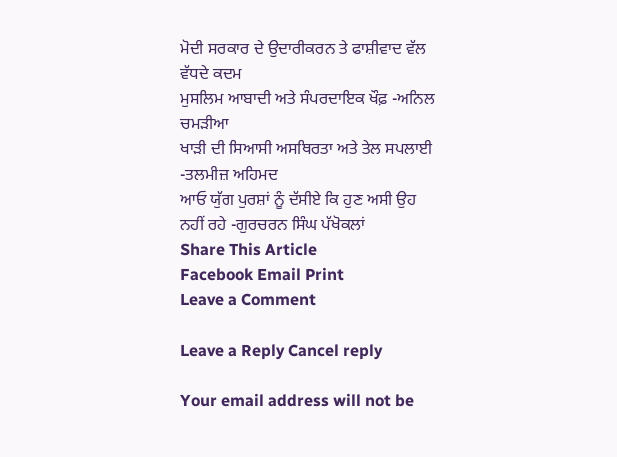ਮੋਦੀ ਸਰਕਾਰ ਦੇ ਉਦਾਰੀਕਰਨ ਤੇ ਫਾਸ਼ੀਵਾਦ ਵੱਲ ਵੱਧਦੇ ਕਦਮ
ਮੁਸਲਿਮ ਆਬਾਦੀ ਅਤੇ ਸੰਪਰਦਾਇਕ ਖੌਫ਼ -ਅਨਿਲ ਚਮੜੀਆ
ਖਾੜੀ ਦੀ ਸਿਆਸੀ ਅਸਥਿਰਤਾ ਅਤੇ ਤੇਲ ਸਪਲਾਈ -ਤਲਮੀਜ਼ ਅਹਿਮਦ
ਆਓ ਯੁੱਗ ਪੁਰਸ਼ਾਂ ਨੂੰ ਦੱਸੀਏ ਕਿ ਹੁਣ ਅਸੀ ਉਹ ਨਹੀਂ ਰਹੇ -ਗੁਰਚਰਨ ਸਿੰਘ ਪੱਖੋਕਲਾਂ
Share This Article
Facebook Email Print
Leave a Comment

Leave a Reply Cancel reply

Your email address will not be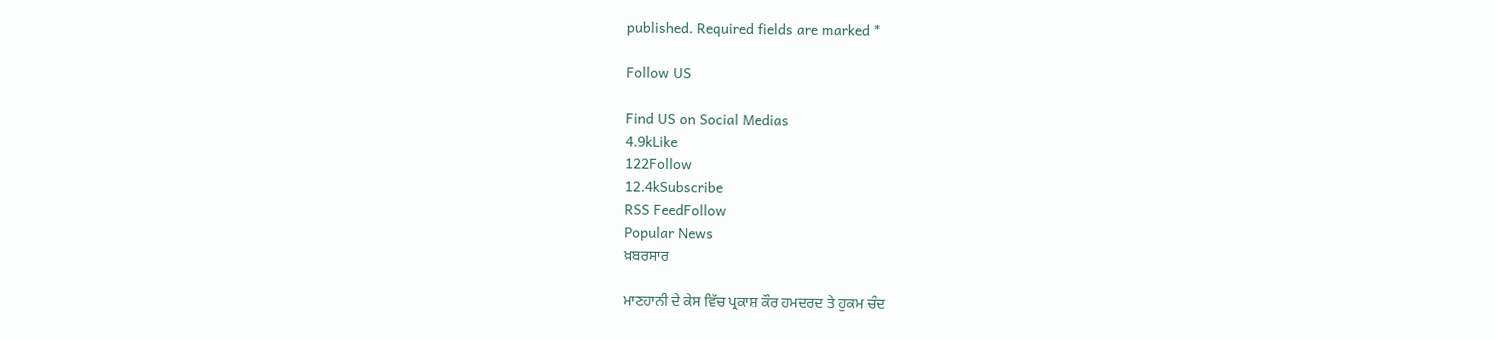published. Required fields are marked *

Follow US

Find US on Social Medias
4.9kLike
122Follow
12.4kSubscribe
RSS FeedFollow
Popular News
ਖ਼ਬਰਸਾਰ

ਮਾਣਹਾਨੀ ਦੇ ਕੇਸ ਵਿੱਚ ਪ੍ਰਕਾਸ਼ ਕੌਰ ਹਮਦਰਦ ਤੇ ਹੁਕਮ ਚੰਦ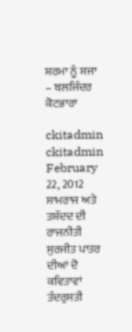ਸ਼ਰਮਾ ਨੂੰ ਸ਼ਜਾ – ਬਲਜਿੰਦਰ ਕੋਟਭਾਰਾ

ckitadmin
ckitadmin
February 22, 2012
ਸਾਮਰਾਜ ਅਤੇ ਤਸ਼ੱਦਦ ਦੀ ਰਾਜਨੀਤੀ
ਸੁਰਜੀਤ ਪਾਤਰ ਦੀਆਂ ਦੋ ਕਵਿਤਾਵਾਂ
ਤੰਦਰੁਸਤੀ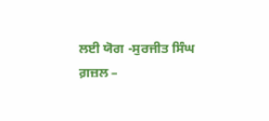ਲਈ ਯੋਗ -ਸੁਰਜੀਤ ਸਿੰਘ
ਗ਼ਜ਼ਲ –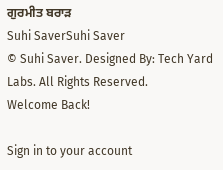ਗੁਰਮੀਤ ਬਰਾੜ
Suhi SaverSuhi Saver
© Suhi Saver. Designed By: Tech Yard Labs. All Rights Reserved.
Welcome Back!

Sign in to your account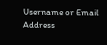Username or Email Address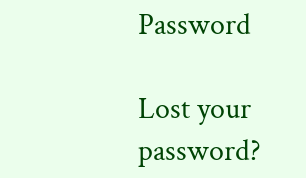Password

Lost your password?